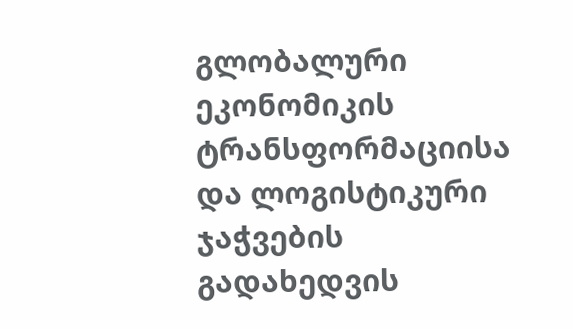გლობალური ეკონომიკის ტრანსფორმაციისა და ლოგისტიკური ჯაჭვების გადახედვის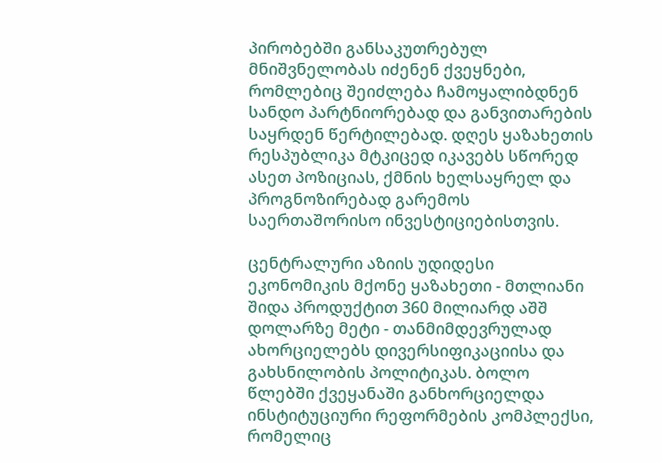პირობებში განსაკუთრებულ მნიშვნელობას იძენენ ქვეყნები, რომლებიც შეიძლება ჩამოყალიბდნენ სანდო პარტნიორებად და განვითარების საყრდენ წერტილებად. დღეს ყაზახეთის რესპუბლიკა მტკიცედ იკავებს სწორედ ასეთ პოზიციას, ქმნის ხელსაყრელ და პროგნოზირებად გარემოს საერთაშორისო ინვესტიციებისთვის.

ცენტრალური აზიის უდიდესი ეკონომიკის მქონე ყაზახეთი - მთლიანი შიდა პროდუქტით 360 მილიარდ აშშ დოლარზე მეტი - თანმიმდევრულად ახორციელებს დივერსიფიკაციისა და გახსნილობის პოლიტიკას. ბოლო წლებში ქვეყანაში განხორციელდა ინსტიტუციური რეფორმების კომპლექსი, რომელიც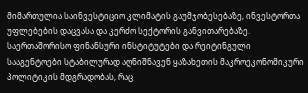მიმართულია საინვესტიციო კლიმატის გაუმჯობესებაზე, ინვესტორთა უფლებების დაცვასა და კერძო სექტორის განვითარებაზე. საერთაშორისო ფინანსური ინსტიტუტები და რეიტინგული სააგენტოები სტაბილურად აღნიშნავენ ყაზახეთის მაკროეკონომიკური პოლიტიკის მდგრადობას, რაც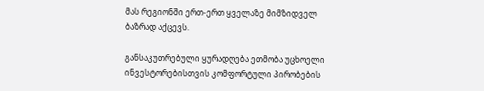მას რეგიონში ერთ-ერთ ყველაზე მიმზიდველ ბაზრად აქცევს.

განსაკუთრებული ყურადღება ეთმობა უცხოელი ინვესტორებისთვის კომფორტული პირობების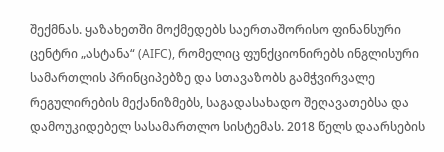შექმნას. ყაზახეთში მოქმედებს საერთაშორისო ფინანსური ცენტრი „ასტანა“ (AIFC), რომელიც ფუნქციონირებს ინგლისური სამართლის პრინციპებზე და სთავაზობს გამჭვირვალე რეგულირების მექანიზმებს, საგადასახადო შეღავათებსა და დამოუკიდებელ სასამართლო სისტემას. 2018 წელს დაარსების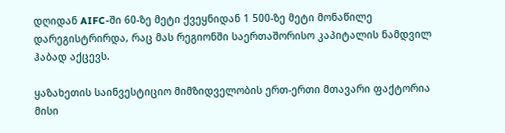დღიდან AIFC-ში 60-ზე მეტი ქვეყნიდან 1 500-ზე მეტი მონაწილე დარეგისტრირდა, რაც მას რეგიონში საერთაშორისო კაპიტალის ნამდვილ ჰაბად აქცევს.

ყაზახეთის საინვესტიციო მიმზიდველობის ერთ-ერთი მთავარი ფაქტორია მისი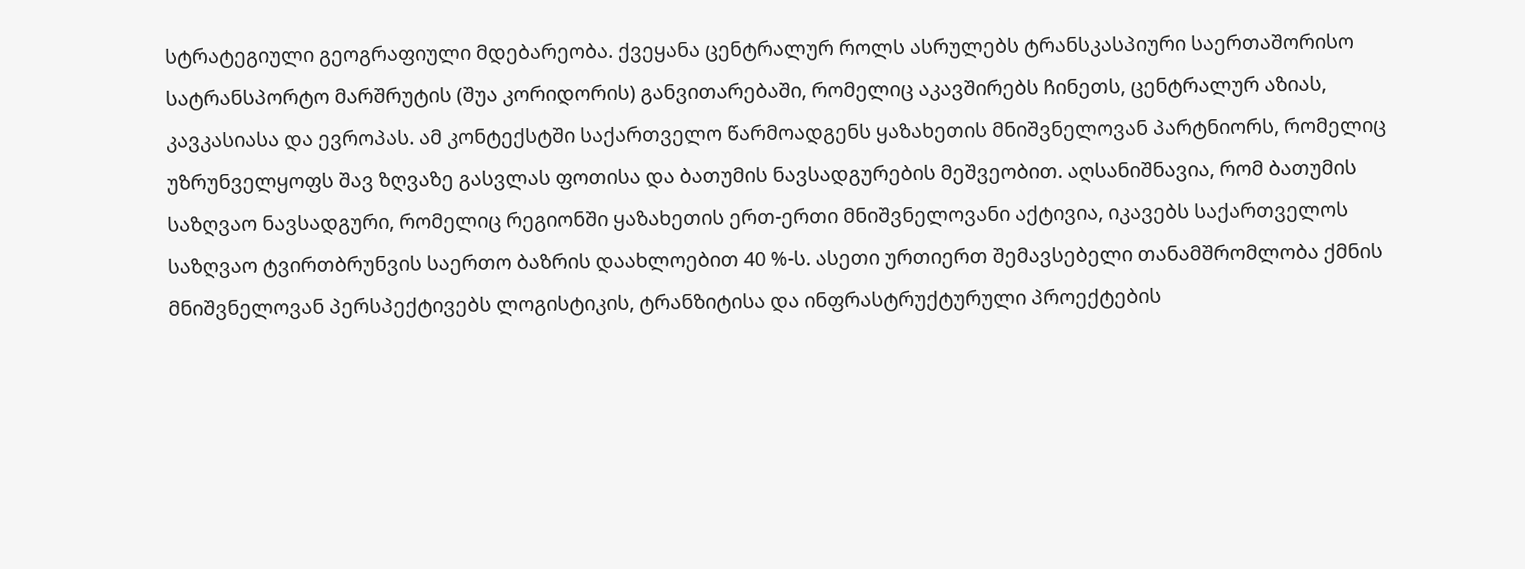სტრატეგიული გეოგრაფიული მდებარეობა. ქვეყანა ცენტრალურ როლს ასრულებს ტრანსკასპიური საერთაშორისო სატრანსპორტო მარშრუტის (შუა კორიდორის) განვითარებაში, რომელიც აკავშირებს ჩინეთს, ცენტრალურ აზიას, კავკასიასა და ევროპას. ამ კონტექსტში საქართველო წარმოადგენს ყაზახეთის მნიშვნელოვან პარტნიორს, რომელიც უზრუნველყოფს შავ ზღვაზე გასვლას ფოთისა და ბათუმის ნავსადგურების მეშვეობით. აღსანიშნავია, რომ ბათუმის საზღვაო ნავსადგური, რომელიც რეგიონში ყაზახეთის ერთ-ერთი მნიშვნელოვანი აქტივია, იკავებს საქართველოს საზღვაო ტვირთბრუნვის საერთო ბაზრის დაახლოებით 40 %-ს. ასეთი ურთიერთ შემავსებელი თანამშრომლობა ქმნის მნიშვნელოვან პერსპექტივებს ლოგისტიკის, ტრანზიტისა და ინფრასტრუქტურული პროექტების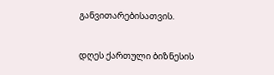განვითარებისათვის.

დღეს ქართული ბიზნესის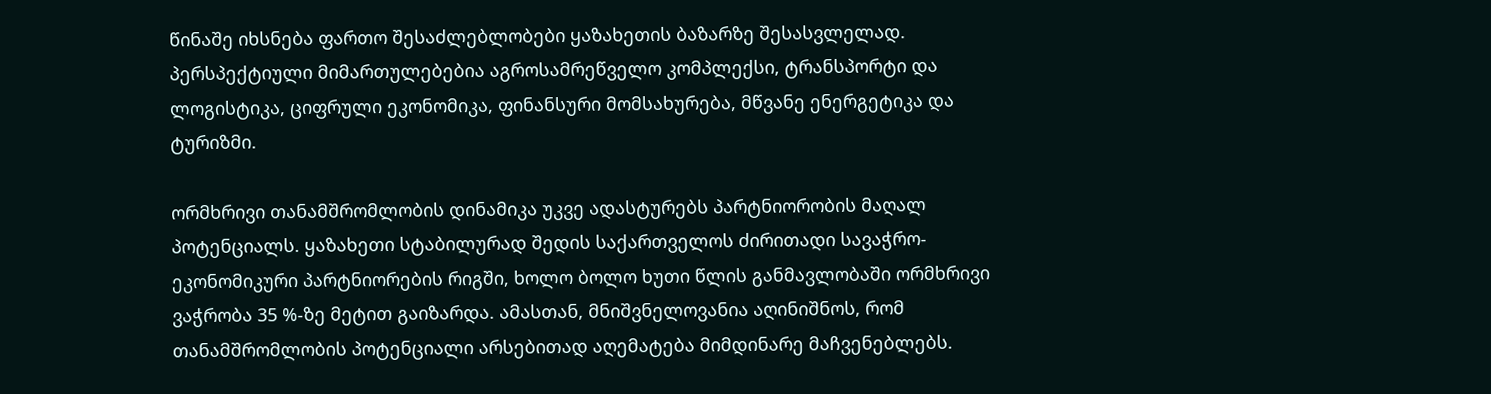წინაშე იხსნება ფართო შესაძლებლობები ყაზახეთის ბაზარზე შესასვლელად. პერსპექტიული მიმართულებებია აგროსამრეწველო კომპლექსი, ტრანსპორტი და ლოგისტიკა, ციფრული ეკონომიკა, ფინანსური მომსახურება, მწვანე ენერგეტიკა და ტურიზმი.

ორმხრივი თანამშრომლობის დინამიკა უკვე ადასტურებს პარტნიორობის მაღალ პოტენციალს. ყაზახეთი სტაბილურად შედის საქართველოს ძირითადი სავაჭრო-ეკონომიკური პარტნიორების რიგში, ხოლო ბოლო ხუთი წლის განმავლობაში ორმხრივი ვაჭრობა 35 %-ზე მეტით გაიზარდა. ამასთან, მნიშვნელოვანია აღინიშნოს, რომ თანამშრომლობის პოტენციალი არსებითად აღემატება მიმდინარე მაჩვენებლებს.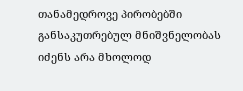თანამედროვე პირობებში განსაკუთრებულ მნიშვნელობას იძენს არა მხოლოდ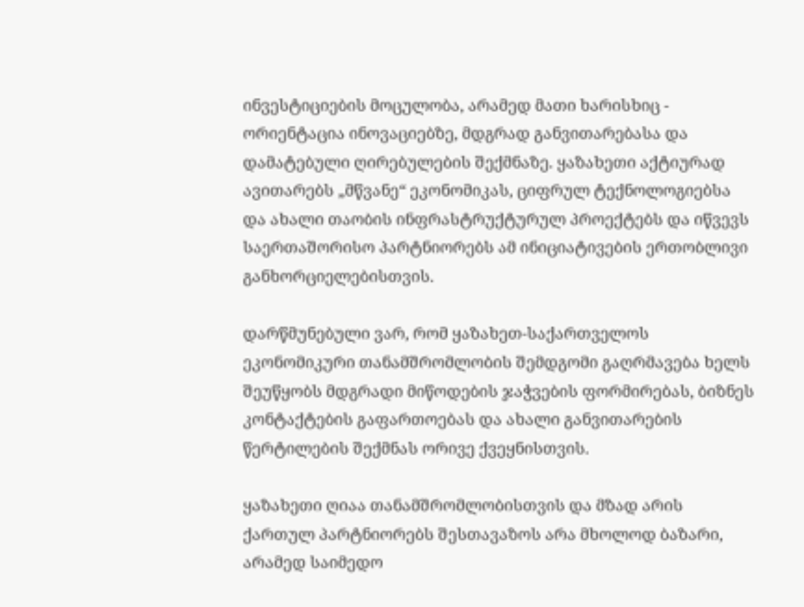ინვესტიციების მოცულობა, არამედ მათი ხარისხიც - ორიენტაცია ინოვაციებზე, მდგრად განვითარებასა და დამატებული ღირებულების შექმნაზე. ყაზახეთი აქტიურად ავითარებს „მწვანე“ ეკონომიკას, ციფრულ ტექნოლოგიებსა და ახალი თაობის ინფრასტრუქტურულ პროექტებს და იწვევს საერთაშორისო პარტნიორებს ამ ინიციატივების ერთობლივი განხორციელებისთვის.

დარწმუნებული ვარ, რომ ყაზახეთ-საქართველოს ეკონომიკური თანამშრომლობის შემდგომი გაღრმავება ხელს შეუწყობს მდგრადი მიწოდების ჯაჭვების ფორმირებას, ბიზნეს კონტაქტების გაფართოებას და ახალი განვითარების წერტილების შექმნას ორივე ქვეყნისთვის.

ყაზახეთი ღიაა თანამშრომლობისთვის და მზად არის ქართულ პარტნიორებს შესთავაზოს არა მხოლოდ ბაზარი, არამედ საიმედო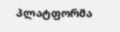პლატფორმა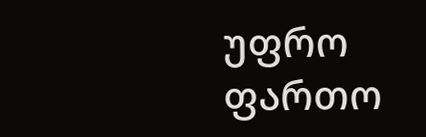უფრო ფართო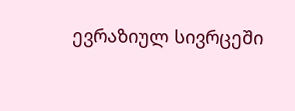ევრაზიულ სივრცეში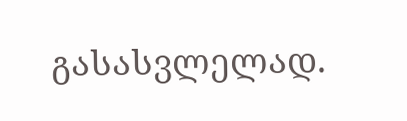გასასვლელად.